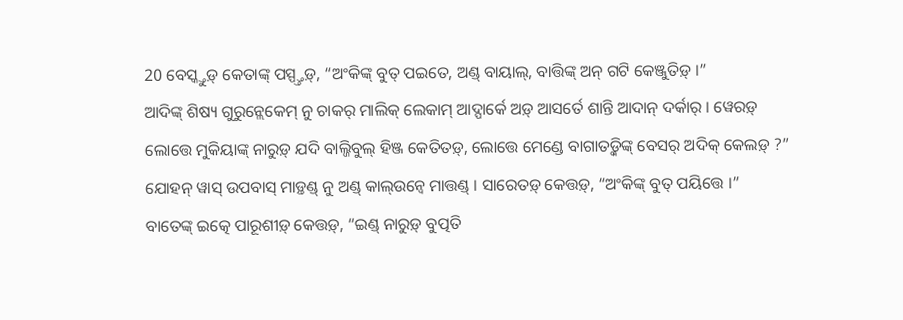20 ବେସ୍କ୍ତୁଡ଼୍ କେତାଙ୍କ୍ ପସ୍ପ୍ତ୍ତଡ଼୍, “ଅଂକିଙ୍କ୍ ବୁତ୍ ପଇତେ, ଅଣ୍ଡ୍ ବାୟାଲ୍, ବାତ୍ତିଙ୍କ୍ ଅନ୍ ଗଟି କେଞ୍ଜୁତିଡ଼୍ ।”
ଆଦିଙ୍କ୍ ଶିଷ୍ୟ ଗୁରୁନ୍ଲେକେମ୍ ନୁ ଚାକର୍ ମାଲିକ୍ ଲେକାମ୍ ଆଦ୍ପାର୍କେ ଅଡ଼୍ ଆସର୍ତେ ଶାନ୍ତି ଆଦାନ୍ ଦର୍କାର୍ । ୱେରଡ଼୍ ଲୋତ୍ତେ ମୁକିୟାଙ୍କ୍ ନାରୁଡ଼୍ ଯଦି ବାଲ୍ଜିବୁଲ୍ ହିଞ୍ଜ କେତିତଡ଼୍, ଲୋତ୍ତେ ମେଣ୍ଡେ ବାଗାତଡ଼୍କିଙ୍କ୍ ବେସର୍ ଅଦିକ୍ କେଲଡ଼୍ ?”
ଯୋହନ୍ ୱାସ୍ ଉପବାସ୍ ମାଡ଼୍ତଣ୍ଡ୍ ନୁ ଅଣ୍ଡ୍ କାଲ୍ଉନ୍ୱେ ମାତ୍ତଣ୍ଡ୍ । ସାରେତଡ଼୍ କେତ୍ତଡ଼୍, “ଅଂକିଙ୍କ୍ ବୁତ୍ ପୟିତ୍ତେ ।”
ବାତେଙ୍କ୍ ଇତ୍କେ ପାରୂଶୀଡ଼୍ କେତ୍ତଡ଼୍, “ଇଣ୍ଡ୍ ନାରୁଡ଼୍ ବୁତ୍ପତି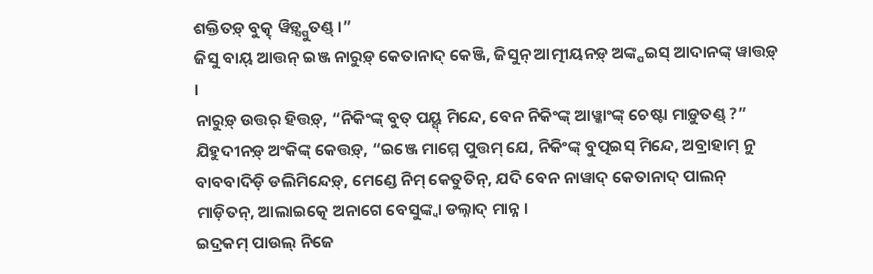ଶକ୍ତିତଡ଼୍ ବୁତ୍କ୍ ୱିଡ଼୍ସ୍ପୁତଣ୍ଡ୍ ।”
ଜିସୁ ବାୟ୍ ଆତ୍ତନ୍ ଇଞ୍ଜ ନାରୁଡ଼୍ କେତାନାଦ୍ କେଞ୍ଜି, ଜିସୁନ୍ ଆତ୍ମୀୟନଡ଼୍ ଅଙ୍କ୍ପଇସ୍ ଆଦାନଙ୍କ୍ ୱାତ୍ତଡ଼୍ ।
ନାରୁଡ଼୍ ଉତ୍ତର୍ ହିତ୍ତଡ଼୍, “ନିକିଂଙ୍କ୍ ବୁତ୍ ପୟ୍ସ୍ ମିନ୍ଦେ, ବେନ ନିକିଂଙ୍କ୍ ଆୱ୍କାଂଙ୍କ୍ ଚେଷ୍ଟା ମାଡ଼ୁତଣ୍ଡ୍ ?”
ଯିହୁଦୀନଡ଼୍ ଅଂକିଙ୍କ୍ କେତ୍ତଡ଼୍, “ଇଞ୍ଜେ ମାମ୍ମେ ପୁତ୍ତମ୍ ଯେ, ନିକିଂଙ୍କ୍ ବୁତ୍ପଇସ୍ ମିନ୍ଦେ, ଅବ୍ରାହାମ୍ ନୁ ବାବବାଦିଡ଼ି ଡଲିମିନ୍ଦେଡ଼୍, ମେଣ୍ଡେ ନିମ୍ କେତୁତିନ୍, ଯଦି ବେନ ନାୱାଦ୍ କେତାନାଦ୍ ପାଲନ୍ ମାଡ଼ିତନ୍, ଆଲାଇତ୍କେ ଅନାଗେ ବେସୁଙ୍କ୍ବା ଡଲ୍ନାଦ୍ ମାନ୍ନ ।
ଇଦ୍ରକମ୍ ପାଉଲ୍ ନିଜେ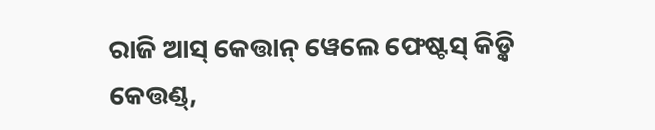ରାଜି ଆସ୍ କେତ୍ତାନ୍ ୱେଲେ ଫେଷ୍ଟସ୍ କିଡ଼୍କି କେତ୍ତଣ୍ଡ୍,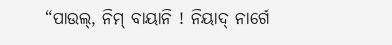“ପାଉଲ୍, ନିମ୍ ବାୟାନି ! ନିୟାଦ୍ ନାର୍ଗେ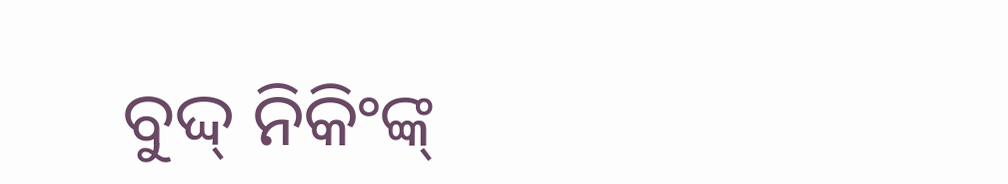ବୁଦ୍ଦ୍ ନିକିଂଙ୍କ୍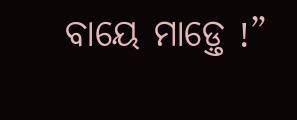ବାୟେ ମାଡ଼୍ତେ !”